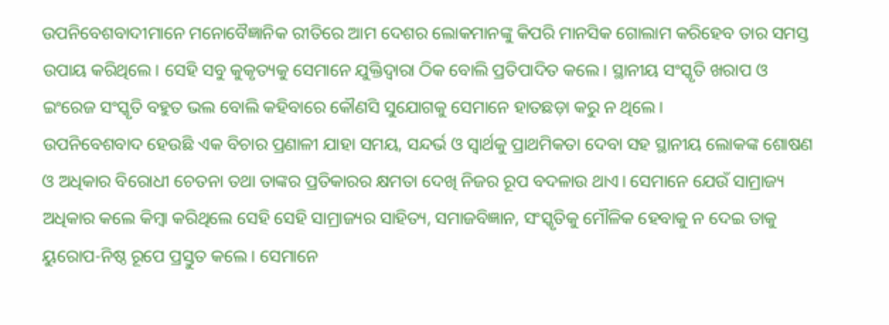ଉପନିବେଶବାଦୀମାନେ ମନୋବୈଜ୍ଞାନିକ ରୀତିରେ ଆମ ଦେଶର ଲୋକମାନଙ୍କୁ କିପରି ମାନସିକ ଗୋଲାମ କରିହେବ ତାର ସମସ୍ତ ଉପାୟ କରିଥିଲେ। ସେହି ସବୁ କୁକୃତ୍ୟକୁ ସେମାନେ ଯୁକ୍ତିଦ୍ୱାରା ଠିକ ବୋଲି ପ୍ରତିପାଦିତ କଲେ। ସ୍ଥାନୀୟ ସଂସ୍କୃତି ଖରାପ ଓ ଇଂରେଜ ସଂସ୍କୃତି ବହୁତ ଭଲ ବୋଲି କହିବାରେ କୌଣସି ସୁଯୋଗକୁ ସେମାନେ ହାତଛଡ଼ା କରୁ ନ ଥିଲେ।
ଉପନିବେଶବାଦ ହେଉଛି ଏକ ବିଚାର ପ୍ରଣାଳୀ ଯାହା ସମୟ, ସନ୍ଦର୍ଭ ଓ ସ୍ୱାର୍ଥକୁ ପ୍ରାଥମିକତା ଦେବା ସହ ସ୍ଥାନୀୟ ଲୋକଙ୍କ ଶୋଷଣ ଓ ଅଧିକାର ବିରୋଧୀ ଚେତନା ତଥା ତାଙ୍କର ପ୍ରତିକାରର କ୍ଷମତା ଦେଖି ନିଜର ରୂପ ବଦଳାଉ ଥାଏ। ସେମାନେ ଯେଉଁ ସାମ୍ରାଜ୍ୟ ଅଧିକାର କଲେ କିମ୍ବା କରିଥିଲେ ସେହି ସେହି ସାମ୍ରାଜ୍ୟର ସାହିତ୍ୟ, ସମାଜବିଜ୍ଞାନ, ସଂସ୍କୃତିକୁ ମୌଳିକ ହେବାକୁ ନ ଦେଇ ତାକୁ ୟୁରୋପ-ନିଷ୍ଠ ରୂପେ ପ୍ରସ୍ତୁତ କଲେ। ସେମାନେ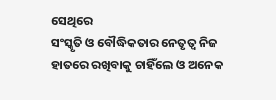ସେଥିରେ
ସଂସ୍କୃତି ଓ ବୌଦ୍ଧିକତାର ନେତୃତ୍ୱ ନିଜ ହାତରେ ରଖିବାକୁ ଚାହିଁଲେ ଓ ଅନେକ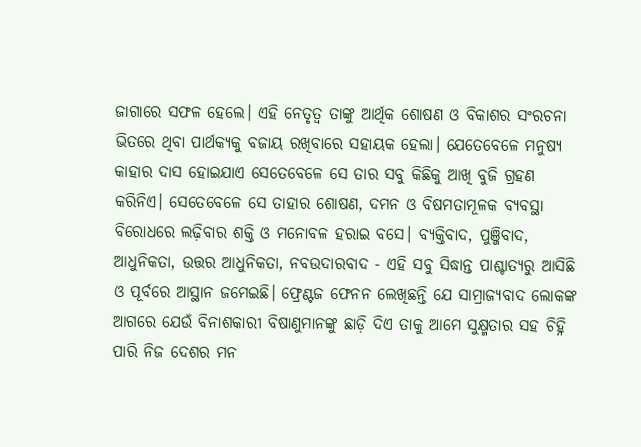ଜାଗାରେ ସଫଳ ହେଲେ। ଏହି ନେତୃତ୍ୱ ତାଙ୍କୁ ଆର୍ଥିକ ଶୋଷଣ ଓ ବିକାଶର ସଂରଚନା ଭିତରେ ଥିବା ପାର୍ଥକ୍ୟକୁ ବଜାୟ ରଖିବାରେ ସହାୟକ ହେଲା। ଯେତେବେଳେ ମନୁଷ୍ୟ କାହାର ଦାସ ହୋଇଯାଏ ସେତେବେଳେ ସେ ତାର ସବୁ କିଛିକୁ ଆଖି ବୁଜି ଗ୍ରହଣ କରିନିଏ। ସେତେବେଳେ ସେ ତାହାର ଶୋଷଣ, ଦମନ ଓ ବିଷମତାମୂଳକ ବ୍ୟବସ୍ଥା ବିରୋଧରେ ଲଢ଼ିବାର ଶକ୍ତି ଓ ମନୋବଳ ହରାଇ ବସେ। ବ୍ୟକ୍ତିବାଦ, ପୁଞ୍ଜିବାଦ, ଆଧୁନିକତା, ଉତ୍ତର ଆଧୁନିକତା, ନବଉଦାରବାଦ - ଏହି ସବୁ ସିଦ୍ଧାନ୍ତ ପାଶ୍ଚାତ୍ୟରୁ ଆସିଛି ଓ ପୂର୍ବରେ ଆସ୍ଥାନ ଜମେଇଛି। ଫ୍ରେଣ୍ଟଜ ଫେନନ ଲେଖିଛନ୍ତି ଯେ ସାମ୍ରାଜ୍ୟବାଦ ଲୋକଙ୍କ ଆଗରେ ଯେଉଁ ବିନାଶକାରୀ ବିଷାଣୁମାନଙ୍କୁ ଛାଡ଼ି ଦିଏ ତାକୁ ଆମେ ସୁକ୍ଷ୍ମତାର ସହ ଚିହ୍ନି ପାରି ନିଜ ଦେଶର ମନ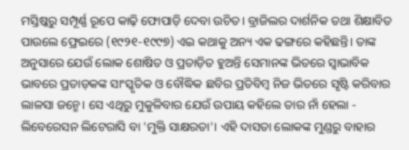ମସ୍ତିଷ୍କରୁ ସମ୍ପୂର୍ଣ୍ଣ ରୂପେ କାଢ଼ି ଫୋପାଡ଼ି ଦେବା ଉଚିତ। ବ୍ରାଜିଲର ଦାର୍ଶନିକ ତଥା ଶିକ୍ଷାବିତ ପାଉଲେ ଫ୍ରେଇରେ (୧୯୨୧-୧୯୯୭) ଏଇ କଥାକୁ ଅନ୍ୟ ଏକ ଢଙ୍ଗରେ କହିଛନ୍ତି। ତାଙ୍କ ଅନୁସାରେ ଯେଉଁ ଲୋକ ଶୋଷିତ ଓ ପ୍ରତାଡ଼ିତ ହୁଅନ୍ତି ସେମାନଙ୍କ ଭିତରେ ସ୍ୱାଭାବିକ ଭାବରେ ପ୍ରତାଡ଼କଙ୍କ ସାଂସ୍କୃତିକ ଓ ବୌଦ୍ଧିକ ଛବିର ପ୍ରତିବିମ୍ବ ନିଜ ଭିତରେ ସୃଷ୍ଟି କରିବାର ଲାଳସା ଜନ୍ମେ। ସେ ଏଥିରୁ ମୁକୁଳିବାର ଯେଉଁ ଉପାୟ କହିଲେ ତାର ନାଁ ହେଲା - ଲିବେରେସନ ଲିଟେରାସି ବା 'ମୁକ୍ତି ସାକ୍ଷରତା'। ଏହି ଦାସତା ଲୋକଙ୍କ ମୁଣ୍ଡରୁ ବାହାର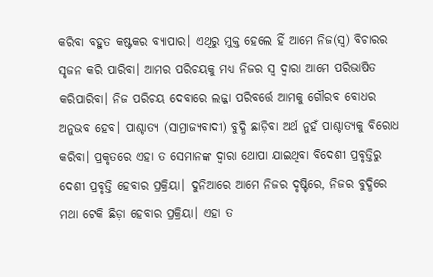କରିବା ବହୁତ କଷ୍ଟକର ବ୍ୟାପାର। ଏଥିରୁ ମୁକ୍ତ ହେଲେ ହିଁ ଆମେ ନିଜ(ସ୍ୱ) ବିଚାରର ସୃଜନ କରି ପାରିବା। ଆମର ପରିଚୟକୁ ମଧ୍ୟ ନିଜର ସ୍ୱ ଦ୍ୱାରା ଆମେ ପରିଭାଷିତ କରିପାରିବା। ନିଜ ପରିଚୟ ଦେବାରେ ଲଜ୍ଜା ପରିବର୍ତ୍ତେ ଆମକୁ ଗୌରବ ବୋଧର ଅନୁଭବ ହେବ। ପାଶ୍ଚାତ୍ୟ (ସାମ୍ରାଜ୍ୟବାଦୀ) ବୁଦ୍ଧି ଛାଡ଼ିବା ଅର୍ଥ ନୁହଁ ପାଶ୍ଚାତ୍ୟକୁ ବିରୋଧ କରିବା। ପ୍ରକୃତରେ ଏହା ତ ସେମାନଙ୍କ ଦ୍ବାରା ଥୋପା ଯାଇଥିବା ବିଦେଶୀ ପ୍ରବୃତ୍ତିରୁ ଦେଶୀ ପ୍ରବୃତ୍ତି ହେବାର ପ୍ରକ୍ରିୟା। ଦୁନିଆରେ ଆମେ ନିଜର ଦୃଷ୍ଟିରେ, ନିଜର ବୁଦ୍ଧିରେ ମଥା ଟେକି ଛିଡ଼ା ହେବାର ପ୍ରକ୍ରିୟା। ଏହା ତ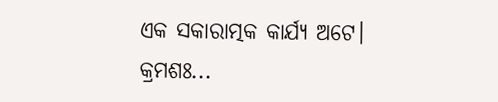ଏକ ସକାରାତ୍ମକ କାର୍ଯ୍ୟ ଅଟେ।
କ୍ରମଶଃ...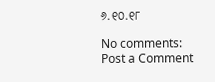୬.୧୦.୧୮

No comments:
Post a Comment